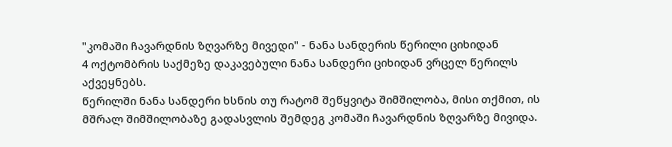"კომაში ჩავარდნის ზღვარზე მივედი" - ნანა სანდერის წერილი ციხიდან
4 ოქტომბრის საქმეზე დაკავებული ნანა სანდერი ციხიდან ვრცელ წერილს აქვეყნებს.
წერილში ნანა სანდერი ხსნის თუ რატომ შეწყვიტა შიმშილობა, მისი თქმით, ის მშრალ შიმშილობაზე გადასვლის შემდეგ კომაში ჩავარდნის ზღვარზე მივიდა.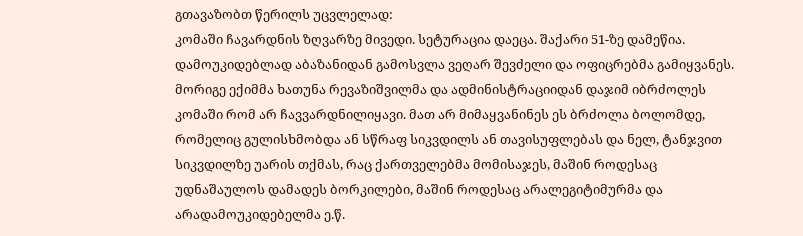გთავაზობთ წერილს უცვლელად:
კომაში ჩავარდნის ზღვარზე მივედი. სეტურაცია დაეცა. შაქარი 51-ზე დამეწია. დამოუკიდებლად აბაზანიდან გამოსვლა ვეღარ შევძელი და ოფიცრებმა გამიყვანეს. მორიგე ექიმმა ხათუნა რევაზიშვილმა და ადმინისტრაციიდან დაჯიმ იბრძოლეს კომაში რომ არ ჩავვარდნილიყავი. მათ არ მიმაყვანინეს ეს ბრძოლა ბოლომდე, რომელიც გულისხმობდა ან სწრაფ სიკვდილს ან თავისუფლებას და ნელ, ტანჯვით სიკვდილზე უარის თქმას, რაც ქართველებმა მომისაჯეს, მაშინ როდესაც უდნაშაულოს დამადეს ბორკილები, მაშინ როდესაც არალეგიტიმურმა და არადამოუკიდებელმა ე.წ.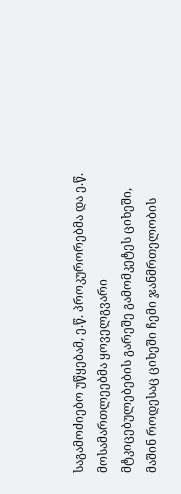საგამოძიებო უწყებამ, ე.წ. პროკურორებმა და ე.წ. მოსამართლეებმა ყოველგვარი მტკიცებულებების გარეშე გამომკეტეს ციხეში, მაშინ როდესაც ციხეში ჩემი ჯანმრთელობის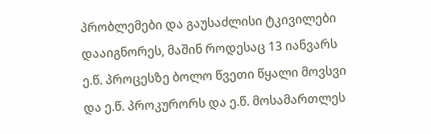პრობლემები და გაუსაძლისი ტკივილები დააიგნორეს, მაშინ როდესაც 13 იანვარს ე.წ. პროცესზე ბოლო წვეთი წყალი მოვსვი და ე.წ. პროკურორს და ე.წ. მოსამართლეს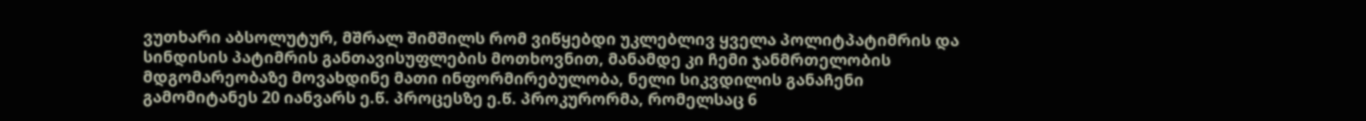ვუთხარი აბსოლუტურ, მშრალ შიმშილს რომ ვიწყებდი უკლებლივ ყველა პოლიტპატიმრის და სინდისის პატიმრის განთავისუფლების მოთხოვნით, მანამდე კი ჩემი ჯანმრთელობის მდგომარეობაზე მოვახდინე მათი ინფორმირებულობა, ნელი სიკვდილის განაჩენი გამომიტანეს 20 იანვარს ე.წ. პროცესზე ე.წ. პროკურორმა, რომელსაც 6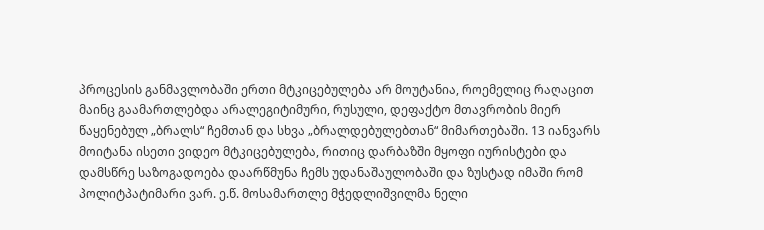პროცესის განმავლობაში ერთი მტკიცებულება არ მოუტანია, როემელიც რაღაცით მაინც გაამართლებდა არალეგიტიმური, რუსული, დეფაქტო მთავრობის მიერ წაყენებულ „ბრალს“ ჩემთან და სხვა „ბრალდებულებთან“ მიმართებაში. 13 იანვარს მოიტანა ისეთი ვიდეო მტკიცებულება, რითიც დარბაზში მყოფი იურისტები და დამსწრე საზოგადოება დაარწმუნა ჩემს უდანაშაულობაში და ზუსტად იმაში რომ პოლიტპატიმარი ვარ. ე.წ. მოსამართლე მჭედლიშვილმა ნელი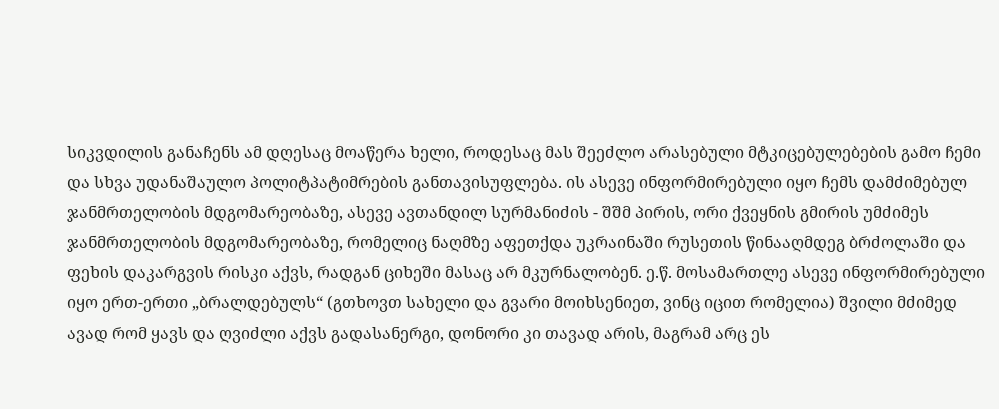სიკვდილის განაჩენს ამ დღესაც მოაწერა ხელი, როდესაც მას შეეძლო არასებული მტკიცებულებების გამო ჩემი და სხვა უდანაშაულო პოლიტპატიმრების განთავისუფლება. ის ასევე ინფორმირებული იყო ჩემს დამძიმებულ ჯანმრთელობის მდგომარეობაზე, ასევე ავთანდილ სურმანიძის - შშმ პირის, ორი ქვეყნის გმირის უმძიმეს ჯანმრთელობის მდგომარეობაზე, რომელიც ნაღმზე აფეთქდა უკრაინაში რუსეთის წინააღმდეგ ბრძოლაში და ფეხის დაკარგვის რისკი აქვს, რადგან ციხეში მასაც არ მკურნალობენ. ე.წ. მოსამართლე ასევე ინფორმირებული იყო ერთ-ერთი „ბრალდებულს“ (გთხოვთ სახელი და გვარი მოიხსენიეთ, ვინც იცით რომელია) შვილი მძიმედ ავად რომ ყავს და ღვიძლი აქვს გადასანერგი, დონორი კი თავად არის, მაგრამ არც ეს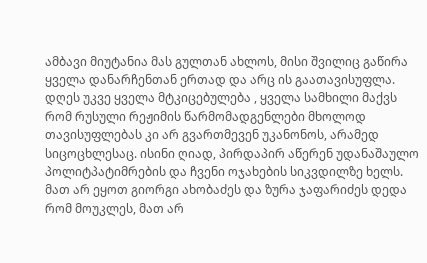ამბავი მიუტანია მას გულთან ახლოს, მისი შვილიც გაწირა ყველა დანარჩენთან ერთად და არც ის გაათავისუფლა.
დღეს უკვე ყველა მტკიცებულება , ყველა სამხილი მაქვს რომ რუსული რეჟიმის წარმომადგენლები მხოლოდ თავისუფლებას კი არ გვართმევენ უკანონოს, არამედ სიცოცხლესაც. ისინი ღიად, პირდაპირ აწერენ უდანაშაულო პოლიტპატიმრების და ჩვენი ოჯახების სიკვდილზე ხელს. მათ არ ეყოთ გიორგი ახობაძეს და ზურა ჯაფარიძეს დედა რომ მოუკლეს, მათ არ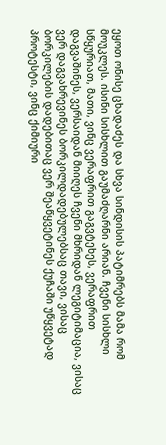ეყოთ ონისე ცხადაძეს და სხვა სინდისის პატიმრებს მამა რომ მოუკლეს. ისინი სისხლით გაუმაძღარნი არიან. ჩვენი სისხლი სწყურიათ, მათი, ვინც ვერაფრით გაგვტეხეს, ვერაფრით დაგვაშინეს, ვერსაიდან მიიღეს ჩვენი მხრიდან ლეგიტიმაცია, ვისაც ვერ დაგვახრევინეს ბორკილდადებულებსაც თავი, ვისაც ბორკილების დადებითაც ვერ შეაწყვეტინეს ქუჩაში უწყვეტად პროტესტი, ვინც ქიმიური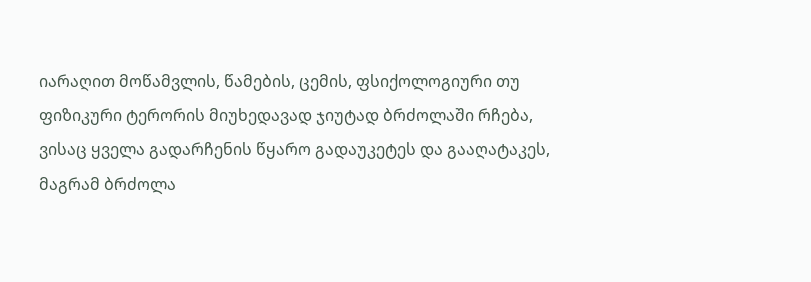იარაღით მოწამვლის, წამების, ცემის, ფსიქოლოგიური თუ ფიზიკური ტერორის მიუხედავად ჯიუტად ბრძოლაში რჩება, ვისაც ყველა გადარჩენის წყარო გადაუკეტეს და გააღატაკეს, მაგრამ ბრძოლა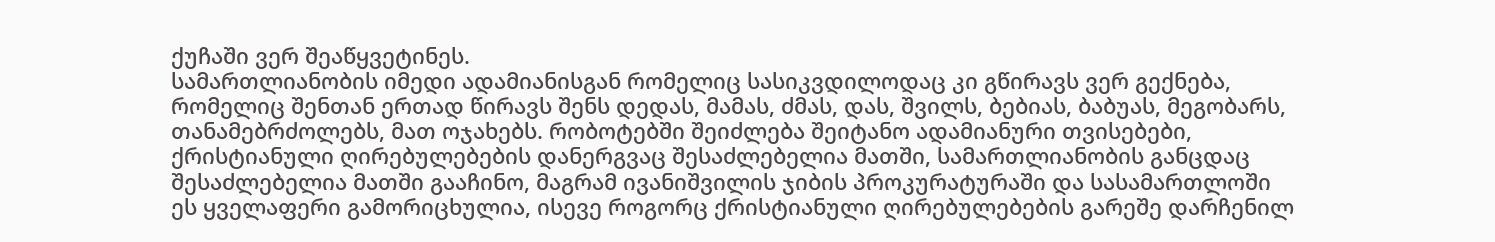ქუჩაში ვერ შეაწყვეტინეს.
სამართლიანობის იმედი ადამიანისგან რომელიც სასიკვდილოდაც კი გწირავს ვერ გექნება, რომელიც შენთან ერთად წირავს შენს დედას, მამას, ძმას, დას, შვილს, ბებიას, ბაბუას, მეგობარს, თანამებრძოლებს, მათ ოჯახებს. რობოტებში შეიძლება შეიტანო ადამიანური თვისებები, ქრისტიანული ღირებულებების დანერგვაც შესაძლებელია მათში, სამართლიანობის განცდაც შესაძლებელია მათში გააჩინო, მაგრამ ივანიშვილის ჯიბის პროკურატურაში და სასამართლოში ეს ყველაფერი გამორიცხულია, ისევე როგორც ქრისტიანული ღირებულებების გარეშე დარჩენილ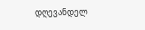დღევანდელ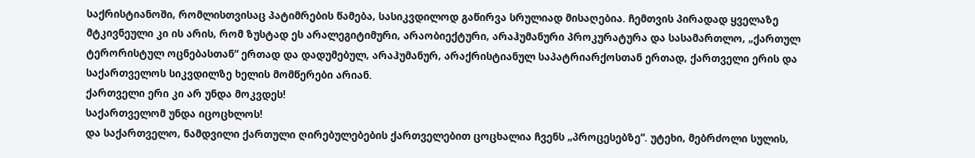საქრისტიანოში, რომლისთვისაც პატიმრების წამება, სასიკვდილოდ გაწირვა სრულიად მისაღებია. ჩემთვის პირადად ყველაზე მტკივნეული კი ის არის, რომ ზუსტად ეს არალეგიტიმური, არაობიექტური, არაჰუმანური პროკურატურა და სასამართლო, „ქართულ ტერორისტულ ოცნებასთან“ ერთად და დადუმებულ, არაჰუმანურ, არაქრისტიანულ საპატრიარქოსთან ერთად, ქართველი ერის და საქართველოს სიკვდილზე ხელის მომწერები არიან.
ქართველი ერი კი არ უნდა მოკვდეს!
საქართველომ უნდა იცოცხლოს!
და საქართველო, ნამდვილი ქართული ღირებულებების ქართველებით ცოცხალია ჩვენს „პროცესებზე“. უტეხი, მებრძოლი სულის,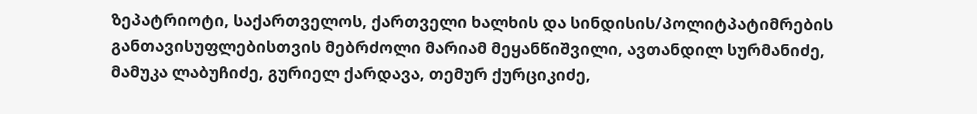ზეპატრიოტი, საქართველოს, ქართველი ხალხის და სინდისის/პოლიტპატიმრების განთავისუფლებისთვის მებრძოლი მარიამ მეყანწიშვილი, ავთანდილ სურმანიძე, მამუკა ლაბუჩიძე, გურიელ ქარდავა, თემურ ქურციკიძე,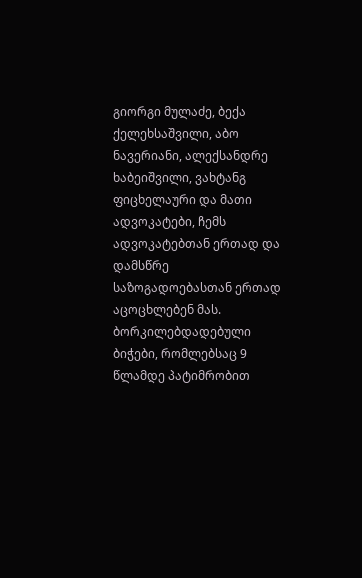გიორგი მულაძე, ბექა ქელეხსაშვილი, აბო ნავერიანი, ალექსანდრე ხაბეიშვილი, ვახტანგ ფიცხელაური და მათი ადვოკატები, ჩემს ადვოკატებთან ერთად და დამსწრე საზოგადოებასთან ერთად აცოცხლებენ მას.
ბორკილებდადებული ბიჭები, რომლებსაც 9 წლამდე პატიმრობით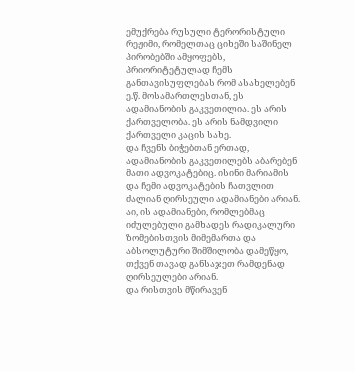ემუქრება რუსული ტერორისტული რეჟიმი, რომელთაც ციხეში საშინელ პირობებში ამყოფებს, პრიორიტეტულად ჩემს განთავისუფლებას რომ ასახელებენ ე.წ. მოსამართლესთან, ეს ადამიანობის გაკვეთილია. ეს არის ქართველობა. ეს არის ნამდვილი ქართველი კაცის სახე.
და ჩვენს ბიჭებთან ერთად, ადამიანობის გაკვეთილებს აბარებენ მათი ადვოკატებიც. ისინი მარიამის და ჩემი ადვოკატების ჩათვლით ძალიან ღირსეული ადამიანები არიან.
აი, ის ადამიანები, რომლებმაც იძულებული გამხადეს რადიკალური ზომებისთვის მიმემართა და აბსოლუტური შიმშილობა დამეწყო, თქვენ თავად განსაჯეთ რამდენად ღირსეულები არიან.
და რისთვის მწირავენ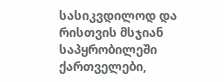სასიკვდილოდ და რისთვის მსჯიან საპყრობილეში ქართველები,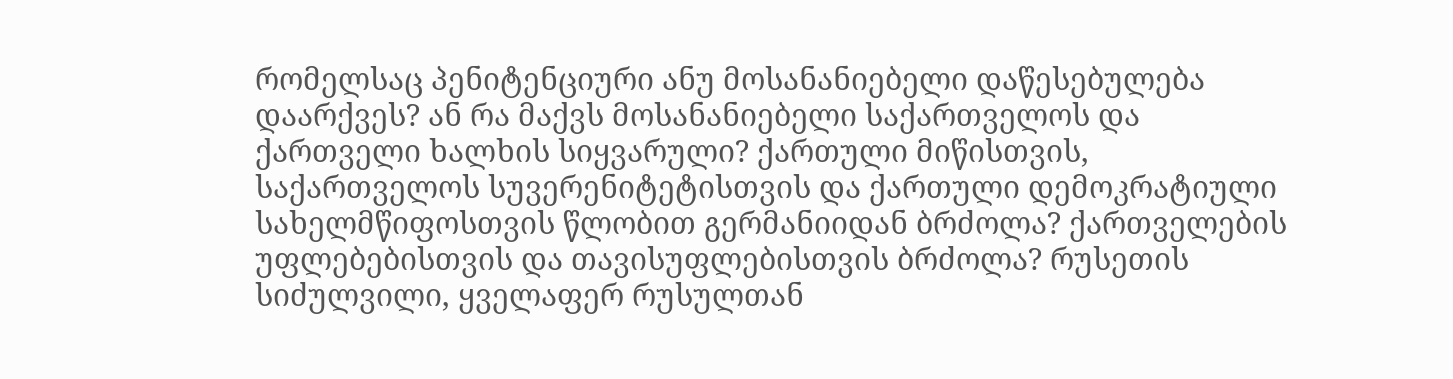რომელსაც პენიტენციური ანუ მოსანანიებელი დაწესებულება დაარქვეს? ან რა მაქვს მოსანანიებელი საქართველოს და ქართველი ხალხის სიყვარული? ქართული მიწისთვის, საქართველოს სუვერენიტეტისთვის და ქართული დემოკრატიული სახელმწიფოსთვის წლობით გერმანიიდან ბრძოლა? ქართველების უფლებებისთვის და თავისუფლებისთვის ბრძოლა? რუსეთის სიძულვილი, ყველაფერ რუსულთან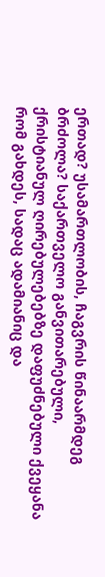ერთად? უსამართლობის, ჩაგვრის წინაარმდეგ ბრძოლა? საქართველო განვითარებული, ქრისტიანულ ღირებულებებზე დაფუძნებული ქვეყანა რომ გახდეს, სადაც ადამიანიც და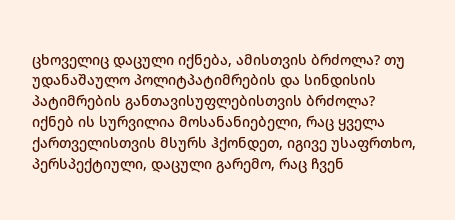ცხოველიც დაცული იქნება, ამისთვის ბრძოლა? თუ უდანაშაულო პოლიტპატიმრების და სინდისის პატიმრების განთავისუფლებისთვის ბრძოლა? იქნებ ის სურვილია მოსანანიებელი, რაც ყველა ქართველისთვის მსურს ჰქონდეთ, იგივე უსაფრთხო, პერსპექტიული, დაცული გარემო, რაც ჩვენ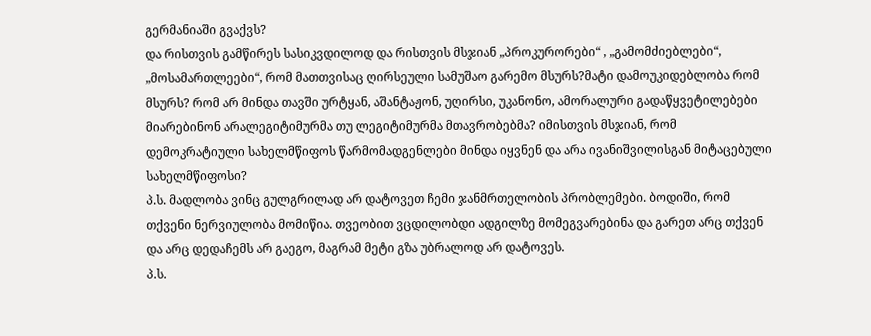გერმანიაში გვაქვს?
და რისთვის გამწირეს სასიკვდილოდ და რისთვის მსჯიან „პროკურორები“ , „გამომძიებლები“, „მოსამართლეები“, რომ მათთვისაც ღირსეული სამუშაო გარემო მსურს?მატი დამოუკიდებლობა რომ მსურს? რომ არ მინდა თავში ურტყან, აშანტაჟონ, უღირსი, უკანონო, ამორალური გადაწყვეტილებები მიარებინონ არალეგიტიმურმა თუ ლეგიტიმურმა მთავრობებმა? იმისთვის მსჯიან, რომ დემოკრატიული სახელმწიფოს წარმომადგენლები მინდა იყვნენ და არა ივანიშვილისგან მიტაცებული სახელმწიფოსი?
პ.ს. მადლობა ვინც გულგრილად არ დატოვეთ ჩემი ჯანმრთელობის პრობლემები. ბოდიში, რომ თქვენი ნერვიულობა მომიწია. თვეობით ვცდილობდი ადგილზე მომეგვარებინა და გარეთ არც თქვენ და არც დედაჩემს არ გაეგო, მაგრამ მეტი გზა უბრალოდ არ დატოვეს.
პ.ს.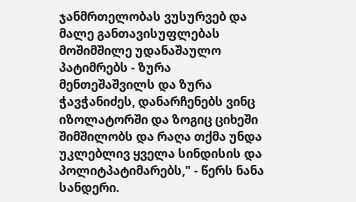ჯანმრთელობას ვუსურვებ და მალე განთავისუფლებას მოშიმშილე უდანაშაულო პატიმრებს - ზურა მენთეშაშვილს და ზურა ჭავჭანიძეს, დანარჩენებს ვინც იზოლატორში და ზოგიც ციხეში შიმშილობს და რაღა თქმა უნდა უკლებლივ ყველა სინდისის და პოლიტპატიმარებს," - წერს ნანა სანდერი.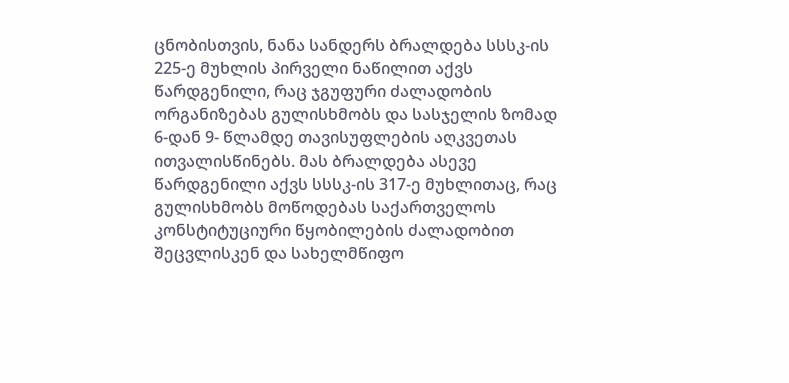ცნობისთვის, ნანა სანდერს ბრალდება სსსკ-ის 225-ე მუხლის პირველი ნაწილით აქვს წარდგენილი, რაც ჯგუფური ძალადობის ორგანიზებას გულისხმობს და სასჯელის ზომად 6-დან 9- წლამდე თავისუფლების აღკვეთას ითვალისწინებს. მას ბრალდება ასევე წარდგენილი აქვს სსსკ-ის 317-ე მუხლითაც, რაც გულისხმობს მოწოდებას საქართველოს კონსტიტუციური წყობილების ძალადობით შეცვლისკენ და სახელმწიფო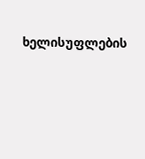ხელისუფლების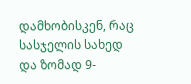დამხობისკენ, რაც სასჯელის სახედ და ზომად 9-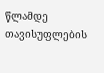წლამდე თავისუფლების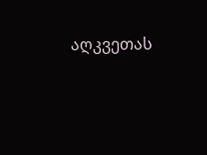აღკვეთას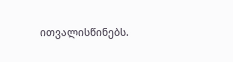ითვალისწინებს.